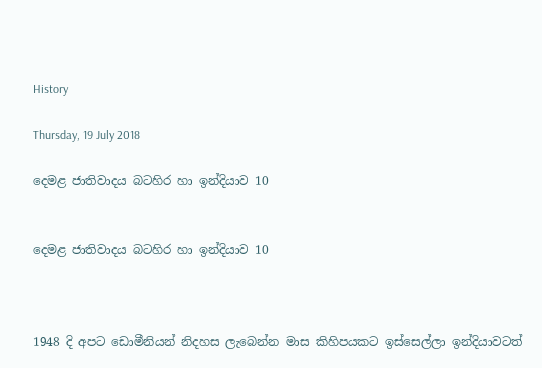History

Thursday, 19 July 2018

දෙමළ ජාතිවාදය බටහිර හා ඉන්දියාව 10


දෙමළ ජාතිවාදය බටහිර හා ඉන්දියාව 10



1948 දි අපට ඩොමීනියන් නිදහස ලැබෙන්න මාස කිහිපයකට ඉස්සෙල්ලා ඉන්දියාවටත්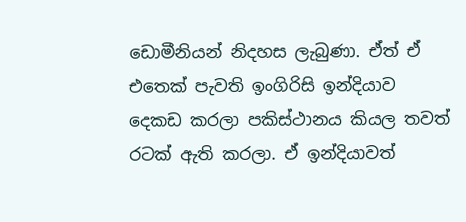ඩොමීනියන් නිදහස ලැබුණා. ඒත් ඒ එතෙක් පැවති ඉංගිරිසි ඉන්දියාව දෙකඩ කරලා පකිස්ථානය කියල තවත් රටක් ඇති කරලා. ඒ ඉන්දියාවත්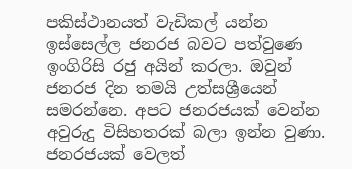පකිස්ථානයත් වැඩිකල් යන්න ඉස්සෙල්ල ජනරජ බවට පත්වුණෙ ඉංගිරිසි රජු අයින් කරලා. ඔවුන් ජනරජ දින තමයි උත්සශ්‍රීයෙන් සමරන්නෙ. අපට ජනරජයක් වෙන්න අවුරුදු විසිහතරක් බලා ඉන්න වුණා. ජනරජයක් වෙලත්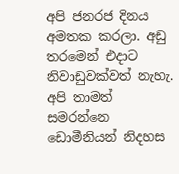අපි ජනරජ දිනය අමතක කරලා. අඩු තරමෙන් එදාට නිවාඩුවක්වත් නැහැ. අපි තාමත් සමරන්නෙ ඩොමීනියන් නිදහස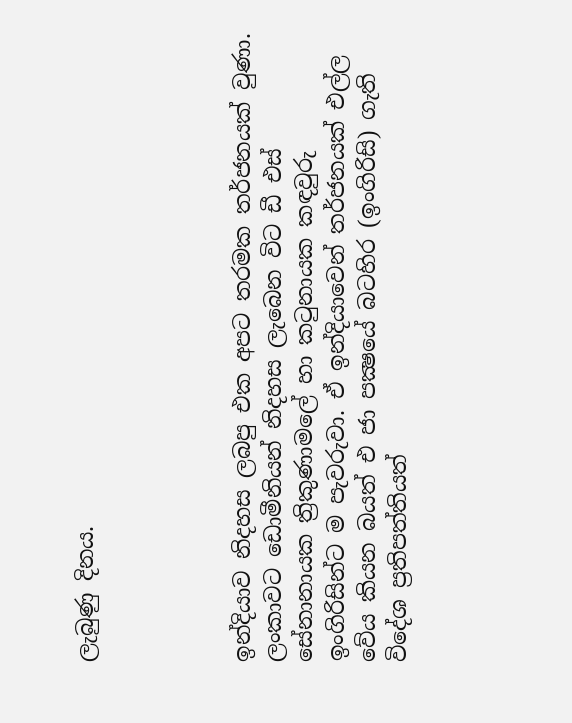ලැබුණු දිනය.




ඉන්දියාව නිදහස ලබපු එක අපට තරමක තර්ජනයක් වුණා. ලංකාවට ඩොමීනියන් නිදහස ලැබෙන විට ඩී එස් සේනානායක ත්‍රිකුණාමලේ හා කටුනායක කඳවුරු ඉංගිරිසින්ට ම පැවරුවා. ඒ ඉන්දියාවෙන් තර්ජනයක් එල්ල වේය කියන බයත් එ ජා පක්‍ෂයේ බටහිර (ඉංගිරිසි) ගැති විදේශ ප්‍රතිපත්තියත්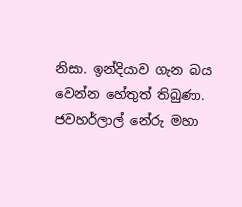නිසා. ඉන්දියාව ගැන බය වෙන්න හේතුත් තිබුණා. ජවහර්ලාල් නේරු මහා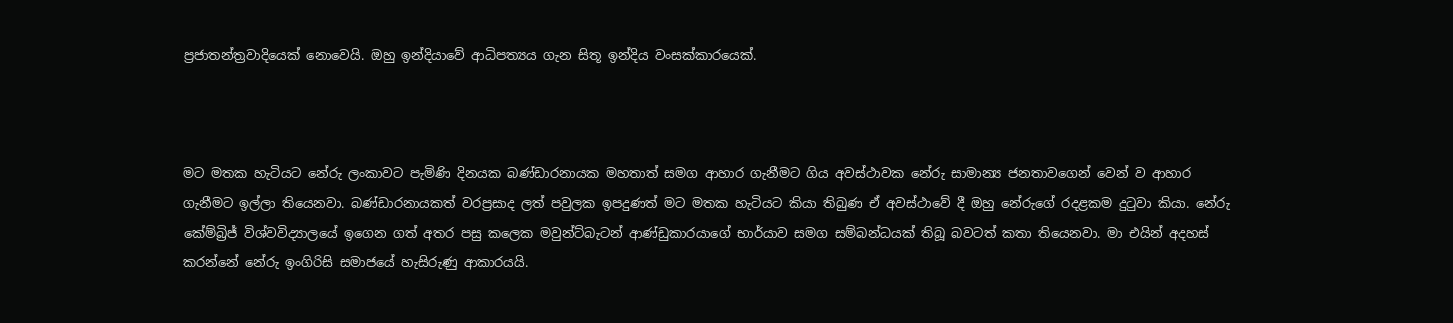ප්‍රජාතන්ත්‍රවාදියෙක් නොවෙයි. ඔහු ඉන්දියාවේ ආධිපත්‍යය ගැන සිතූ ඉන්දිය වංසක්කාරයෙක්.



මට මතක හැටියට නේරු ලංකාවට පැමිණි දිනයක බණ්ඩාරනායක මහතාත් සමග ආහාර ගැනීමට ගිය අවස්ථාවක නේරු සාමාන්‍ය ජනතාවගෙන් වෙන් ව ආහාර ගැනීමට ඉල්ලා තියෙනවා. බණ්ඩාරනායකත් වරප්‍රසාද ලත් පවුලක ඉපදුණත් මට මතක හැටියට කියා තිබුණ ඒ අවස්ථාවේ දී ඔහු නේරුගේ රදළකම දුටුවා කියා. නේරු කේම්බ්‍රිජ් විශ්වවිද්‍යාලයේ ඉගෙන ගත් අතර පසු කලෙක මවුන්ට්බැටන් ආණ්ඩුකාරයාගේ භාර්යාව සමග සම්බන්ධයක් තිබූ බවටත් කතා තියෙනවා. මා එයින් අදහස් කරන්නේ නේරු ඉංගිරිසි සමාජයේ හැසිරුණු ආකාරයයි.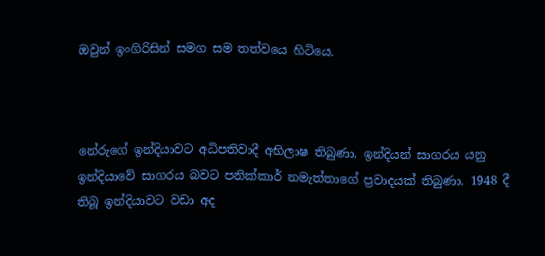ඔවුන් ඉංගිරිසින් සමග සම තත්වයෙ හිටියෙ.



නේරුගේ ඉන්දියාවට අධිපතිවාදී අභිලාෂ තිබුණා. ඉන්දියන් සාගරය යනු ඉන්දියාවේ සාගරය බවට පනික්කාර් නමැත්තාගේ ප්‍රවාදයක් තිබුණා. 1948 දී තිබූ ඉන්දියාවට වඩා අද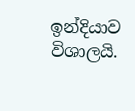ඉන්දියාව විශාලයි.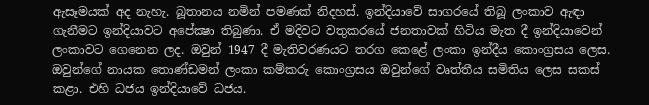ඇසෑමයක් අද නැහැ. බූතානය නමින් පමණක් නිදහස්. ඉන්දියාවේ සාගරයේ තිබූ ලංකාව ඇඳා ගැනීමට ඉන්දියාවට අපේක්‍ෂා තිබුණා. ඒ මදිවට වතුකරයේ ජනතාවක් හිටිය මැත දී ඉන්දියාවෙන් ලංකාවට ගෙනෙන ලද. ඔවුන් 1947 දී මැතිවරණයට තරග කෙළේ ලංකා ඉන්දීය කොංග්‍රසය ලෙස. ඔවුන්ගේ නායක තොණ්ඩමන් ලංකා කම්කරු කොංග්‍රසය ඔවුන්ගේ වෘත්තීය සමිතිය ලෙස සකස් කළා. එහි ධජය ඉන්දියාවේ ධජය.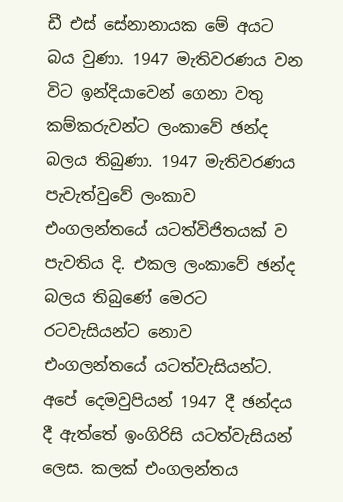ඩී එස් සේනානායක මේ අයට බය වුණා. 1947 මැතිවරණය වන විට ඉන්දියාවෙන් ගෙනා වතු කම්කරුවන්ට ලංකාවේ ඡන්ද බලය තිබුණා. 1947 මැතිවරණය පැවැත්වුවේ ලංකාව එංගලන්තයේ යටත්විජිතයක් ව පැවතිය දි. එකල ලංකාවේ ඡන්ද බලය තිබුණේ මෙරට රටවැසියන්ට නොව එංගලන්තයේ යටත්වැසියන්ට. අපේ දෙමවුපියන් 1947 දී ඡන්දය දී ඇත්තේ ඉංගිරිසි යටත්වැසියන් ලෙස. කලක් එංගලන්තය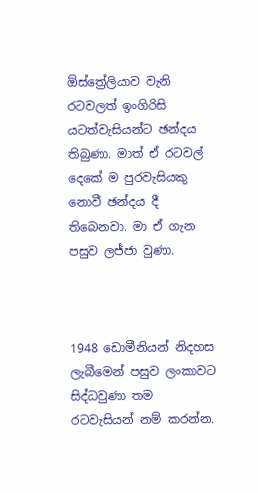ඕස්ත්‍රේලියාව වැනි රටවලත් ඉංගිරිසි යටත්වැසියන්ට ඡන්දය තිබුණා. මාත් ඒ රටවල් දෙකේ ම පුරවැසියකු නොවී ඡන්දය දී තිබෙනවා. මා ඒ ගැන පසුව ලජ්ජා වුණා.



1948 ඩොමීනියන් නිදහස ලැබීමෙන් පසුව ලංකාවට සිද්ධවුණා තම රටවැසියන් නම් කරන්න.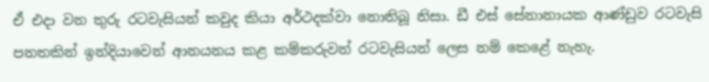ඒ එදා වන තුරු රටවැසියන් කවුද කියා අර්ථදක්වා නොතිබූ නිසා. ඩී එස් සේනානායක ආණ්ඩුව රටවැසි පනතකින් ඉන්දියාවෙන් ආනයනය කළ කම්කරුවන් රටවැසියන් ලෙස නම් කෙළේ නැහැ.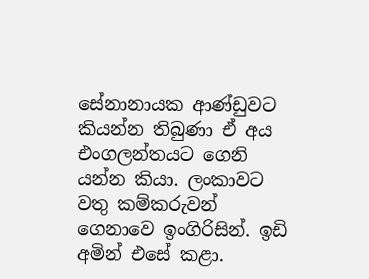සේනානායක ආණ්ඩුවට කියන්න තිබුණා ඒ අය එංගලන්තයට ගෙනි යන්න කියා. ලංකාවට වතු කම්කරුවන් ගෙනාවෙ ඉංගිරිසින්. ඉඩි අමින් එසේ කළා.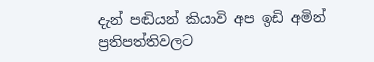දැන් පඬියන් කියාවි අප ඉඩි අමින් ප්‍රතිපත්තිවලට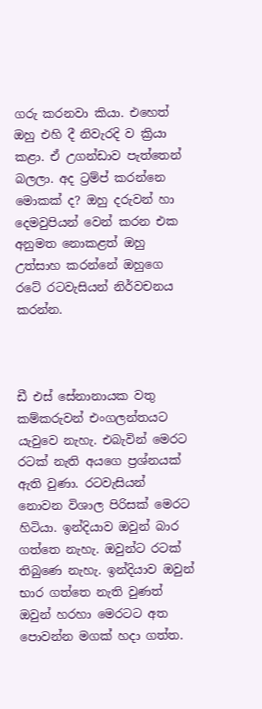ගරු කරනවා කියා. එහෙත් ඔහු එහි දී නිවැරදි ව ක්‍රියා කළා. ඒ උගන්ඩාව පැත්තෙන් බලලා. අද ට්‍රම්ප් කරන්නෙ මොකක් ද? ඔහු දරුවන් හා දෙමවුපියන් වෙන් කරන එක අනුමත නොකළත් ඔහු උත්සාහ කරන්නේ ඔහුගෙ රටේ රටවැසියන් නිර්වචනය කරන්න.



ඩී එස් සේනානායක වතු කම්කරුවන් එංගලන්තයට යැවුවෙ නැහැ. එබැවින් මෙරට රටක් නැති අයගෙ ප්‍රශ්නයක් ඇති වුණා. රටවැසියන් නොවන විශාල පිරිසක් මෙරට හිටියා. ඉන්දියාව ඔවුන් බාර ගත්තෙ නැහැ. ඔවුන්ට රටක් තිබුණෙ නැහැ. ඉන්දියාව ඔවුන් භාර ගත්තෙ නැති වුණත් ඔවුන් හරහා මෙරටට අත පොවන්න මගක් හදා ගත්ත.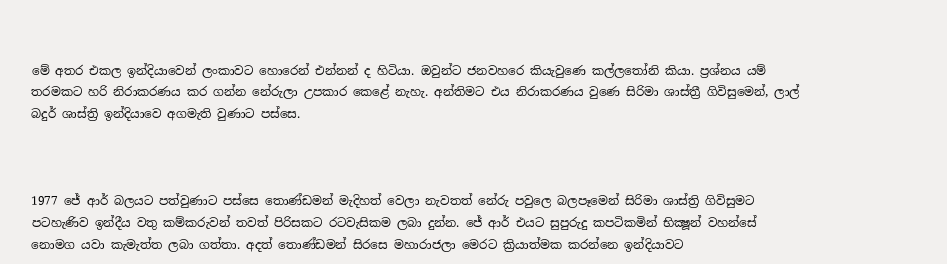මේ අතර එකල ඉන්දියාවෙන් ලංකාවට හොරෙන් එන්නන් ද හිටියා. ඔවුන්ට ජනවහරෙ කියැවුණෙ කල්ලතෝනි කියා. ප්‍රශ්නය යම් තරමකට හරි නිරාකරණය කර ගන්න නේරුලා උපකාර කෙළේ නැහැ. අන්තිමට එය නිරාකරණය වුණෙ සිරිමා ශාස්ත්‍රී ගිවිසුමෙන්, ලාල් බදුර් ශාස්ත්‍රි ඉන්දියාවෙ අගමැති වුණාට පස්සෙ.



1977 ජේ ආර් බලයට පත්වුණාට පස්සෙ තොණ්ඩමන් මැදිහත් වෙලා නැවතත් නේරු පවුලෙ බලපෑමෙන් සිරිමා ශාස්ත්‍රි ගිවිසුමට පටහැණිව ඉන්දීය වතු කම්කරුවන් තවත් පිරිසකට රටවැසිකම ලබා දුන්න. ජේ ආර් එයට සුපුරුදු කපටිකමින් භික්‍ෂූන් වහන්සේ නොමග යවා කැමැත්ත ලබා ගත්තා. අදත් තොණ්ඩමන් සිරසෙ මහාරාජලා මෙරට ක්‍රියාත්මක කරන්නෙ ඉන්දියාවට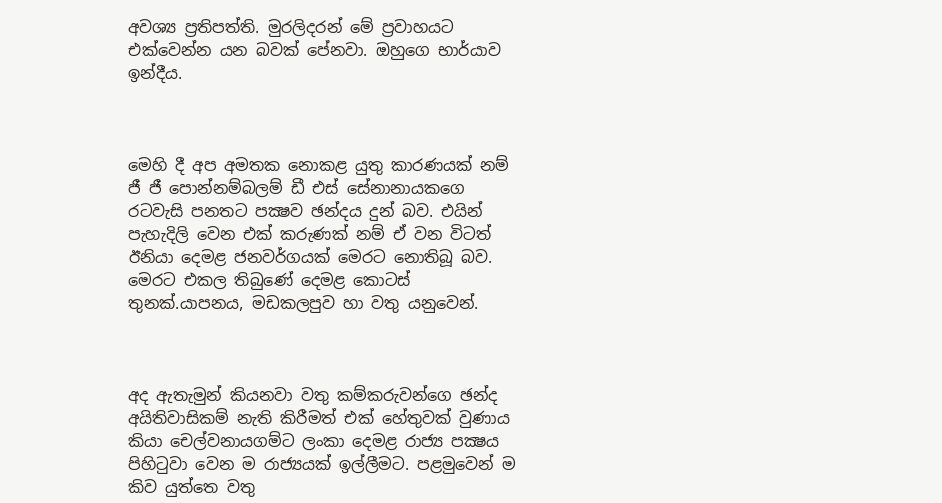අවශ්‍ය ප්‍රතිපත්ති. මුරලිදරන් මේ ප්‍රවාහයට එක්වෙන්න යන බවක් පේනවා. ඔහුගෙ භාර්යාව ඉන්දීය.



මෙහි දී අප අමතක නොකළ යුතු කාරණයක් නම් ජී ජී පොන්නම්බලම් ඩී එස් සේනානායකගෙ රටවැසි පනතට පක්‍ෂව ඡන්දය දුන් බව. එයින් පැහැදිලි වෙන එක් කරුණක් නම් ඒ වන විටත් ඊනියා දෙමළ ජනවර්ගයක් මෙරට නොතිබූ බව. මෙරට එකල තිබුණේ දෙමළ කොටස් තුනක්.යාපනය, මඩකලපුව හා වතු යනුවෙන්.



අද ඇතැමුන් කියනවා වතු කම්කරුවන්ගෙ ඡන්ද අයිතිවාසිකම් නැති කිරීමත් එක් හේතුවක් වුණාය කියා චෙල්වනායගම්ට ලංකා දෙමළ රාජ්‍ය පක්‍ෂය පිහිටුවා වෙන ම රාජ්‍යයක් ඉල්ලීමට. පළමුවෙන් ම කිව යුත්තෙ වතු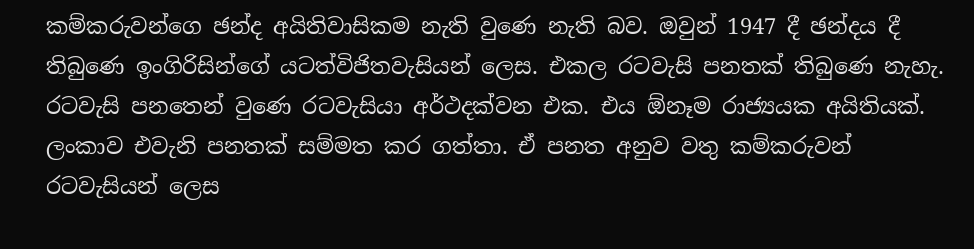කම්කරුවන්ගෙ ඡන්ද අයිතිවාසිකම නැති වුණෙ නැති බව. ඔවුන් 1947 දී ඡන්දය දී තිබුණෙ ඉංගිරිසින්ගේ යටත්විජිතවැසියන් ලෙස. එකල රටවැසි පනතක් තිබුණෙ නැහැ. රටවැසි පනතෙන් වුණෙ රටවැසියා අර්ථදක්වන එක. එය ඕනෑම රාජ්‍යයක අයිතියක්. ලංකාව එවැනි පනතක් සම්මත කර ගත්තා. ඒ පනත අනුව වතු කම්කරුවන් රටවැසියන් ලෙස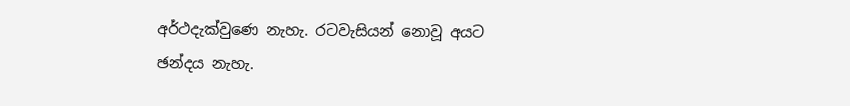අර්ථදැක්වුණෙ නැහැ. රටවැසියන් නොවූ අයට ඡන්දය නැහැ.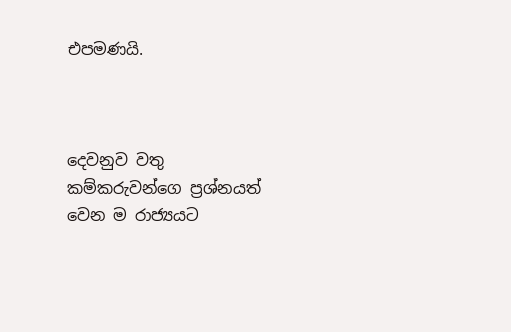එපමණයි.



දෙවනුව වතු කම්කරුවන්ගෙ ප්‍රශ්නයත් වෙන ම රාජ්‍යයට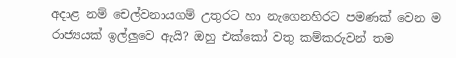අදාළ නම් චෙල්වනායගම් උතුරට හා නැගෙනහිරට පමණක් වෙන ම රාජ්‍යයක් ඉල්ලුවෙ ඇයි? ඔහු එක්කෝ වතු කම්කරුවන් තම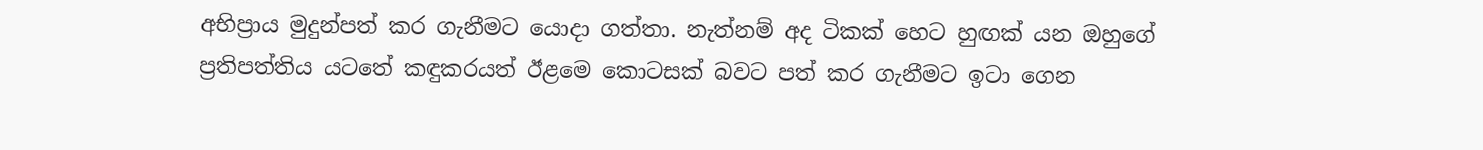අභිප්‍රාය මුදුන්පත් කර ගැනීමට යොදා ගත්තා. නැත්නම් අද ටිකක් හෙට හුඟක් යන ඔහුගේ ප්‍රතිපත්තිය යටතේ කඳුකරයත් ඊළමෙ කොටසක් බවට පත් කර ගැනීමට ඉටා ගෙන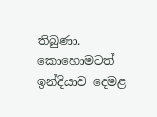තිබුණා. කොහොමටත් ඉන්දියාව දෙමළ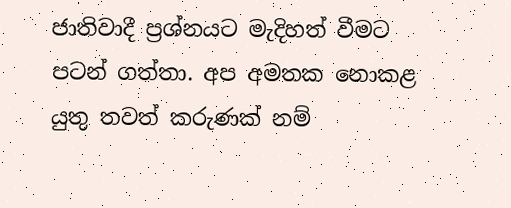ජාතිවාදී ප්‍රශ්නයට මැදිහත් වීමට පටන් ගත්තා. අප අමතක නොකළ යුතු තවත් කරුණක් නම්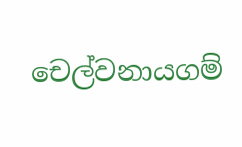චෙල්වනායගම්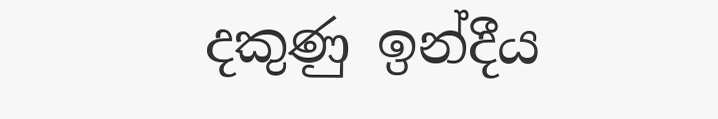දකුණු ඉන්දීය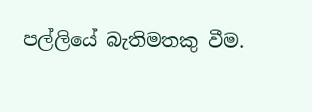පල්ලියේ බැතිමතකු වීම.